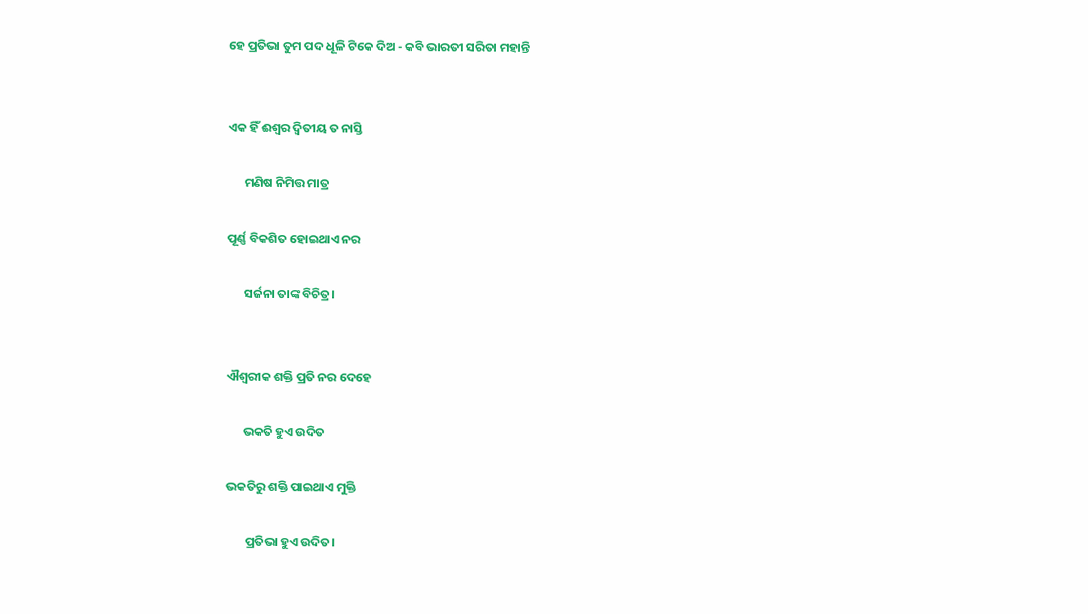ହେ ପ୍ରତିଭା ତୁମ ପଦ ଧୂଳି ଟିକେ ଦିଅ - କବି ଭାରତୀ ସରିତା ମହାନ୍ତି


ଏକ ହିଁ ଈଶ୍ୱର ଦ୍ଵିତୀୟ ତ ନାସ୍ତି

      ମଣିଷ ନିମିତ୍ତ ମାତ୍ର

ପୂର୍ଣ୍ଣ ବିକଶିତ ହୋଇଥାଏ ନର

      ସର୍ଜନା ତାଙ୍କ ବିଚିତ୍ର।


ଐଶ୍ୱରୀକ ଶକ୍ତି ପ୍ରତି ନର ଦେହେ

      ଭକତି ହୁଏ ଉଦିତ

ଭକତିରୁ ଶକ୍ତି ପାଇଥାଏ ମୁକ୍ତି

       ପ୍ରତିଭା ହୁଏ ଉଦିତ।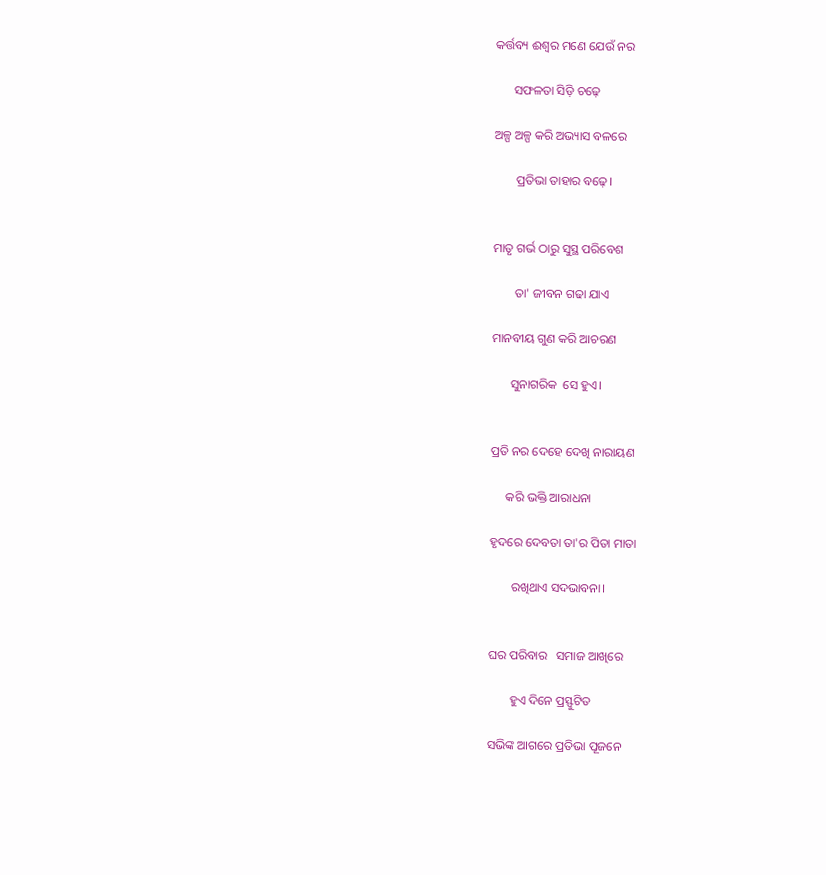କର୍ତ୍ତବ୍ୟ ଈଶ୍ୱର ମଣେ ଯେଉଁ ନର

      ସଫଳତା ସିଡ଼ି ଚଢ଼େ

ଅଳ୍ପ ଅଳ୍ପ କରି ଅଭ୍ୟାସ ବଳରେ

       ପ୍ରତିଭା ତାହାର ବଢ଼େ।


ମାତୃ ଗର୍ଭ ଠାରୁ ସୁସ୍ଥ ପରିବେଶ

       ତା' ଜୀବନ ଗଢା ଯାଏ

ମାନବୀୟ ଗୁଣ କରି ଆଚରଣ

      ସୁନାଗରିକ  ସେ ହୁଏ।


ପ୍ରତି ନର ଦେହେ ଦେଖି ନାରାୟଣ

     କରି ଭକ୍ତି ଆରାଧନା

ହୃଦରେ ଦେବତା ତା'ର ପିତା ମାତା

       ରଖିଥାଏ ସଦଭାବନା।


ଘର ପରିବାର   ସମାଜ ଆଖିରେ

       ହୁଏ ଦିନେ ପ୍ରସ୍ଫୁଟିତ

ସଭିଙ୍କ ଆଗରେ ପ୍ରତିଭା ପୂଜନେ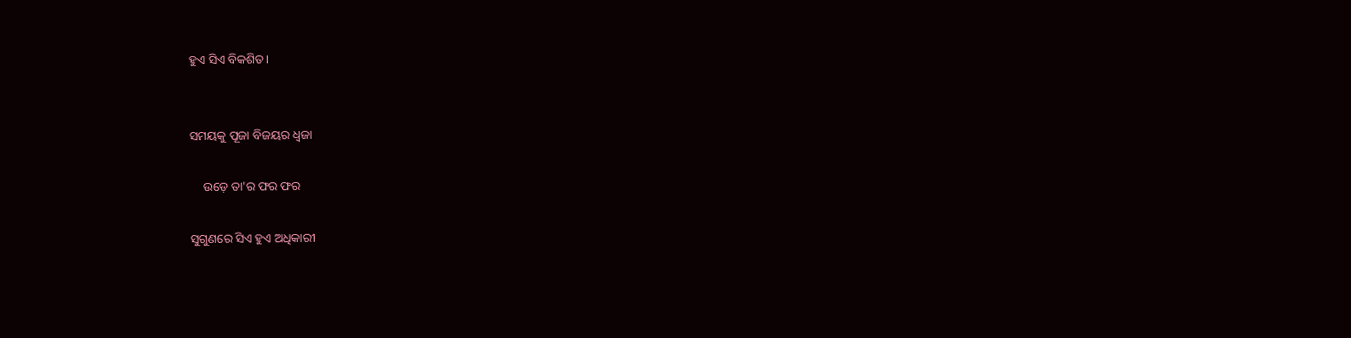ହୁଏ ସିଏ ବିକଶିତ।


ସମୟକୁ ପୂଜା ବିଜୟର ଧ୍ଵଜା

    ଉଡ଼େ ତା'ର ଫର ଫର

ସୁଗୁଣରେ ସିଏ ହୁଏ ଅଧିକାରୀ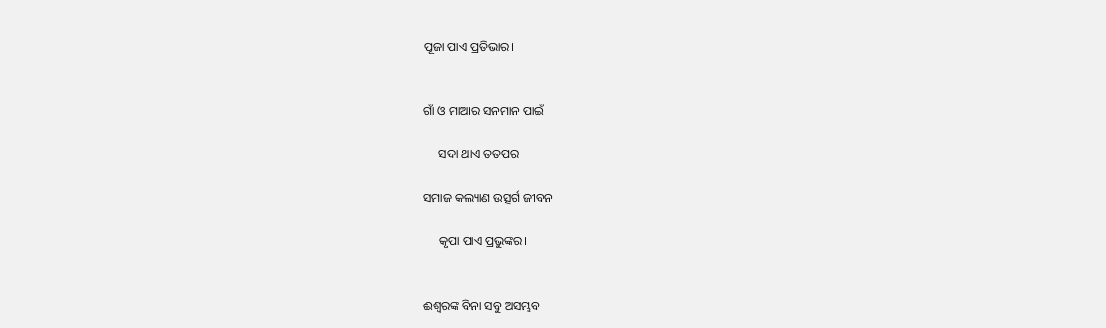ପୂଜା ପାଏ ପ୍ରତିଭାର।


ଗାଁ ଓ ମାଆର ସନମାନ ପାଇଁ

     ସଦା ଥାଏ ତତପର

ସମାଜ କଲ୍ୟାଣ ଉତ୍ସର୍ଗ ଜୀବନ

     କୃପା ପାଏ ପ୍ରଭୁଙ୍କର।


ଈଶ୍ବରଙ୍କ ବିନା ସବୁ ଅସମ୍ଭବ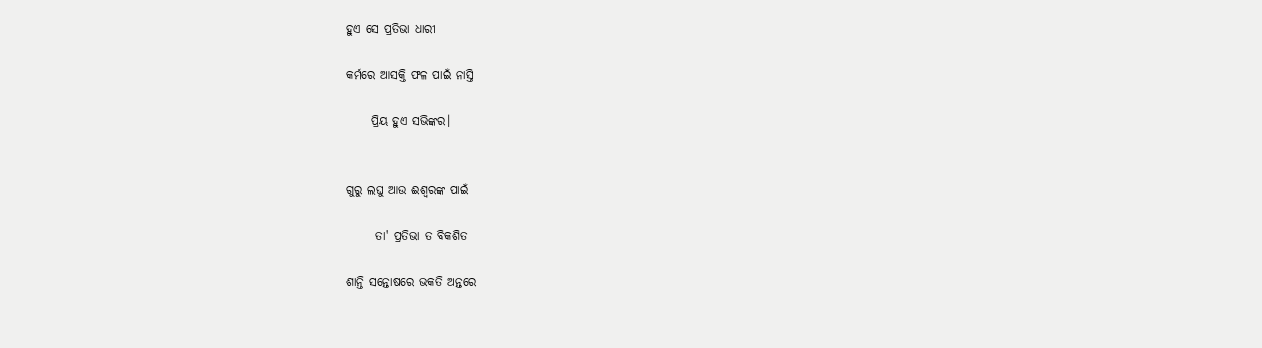ହୁଏ ସେ ପ୍ରତିଭା ଧାରୀ

କର୍ମରେ ଆସକ୍ତି ଫଳ ପାଇଁ ନାସ୍ତି

     ପ୍ରିୟ ହୁଏ ସଭିଙ୍କର।


ଗୁରୁ ଲଘୁ ଆଉ ଈଶ୍ବରଙ୍କ ପାଇଁ

      ତା' ପ୍ରତିଭା ତ ବିକଶିତ

ଶାନ୍ତି ସନ୍ତୋଷରେ ଭକତି ଅନ୍ତରେ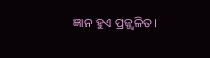ଜ୍ଞାନ ହୁଏ ପ୍ରଜ୍ଜ୍ଵଳିତ।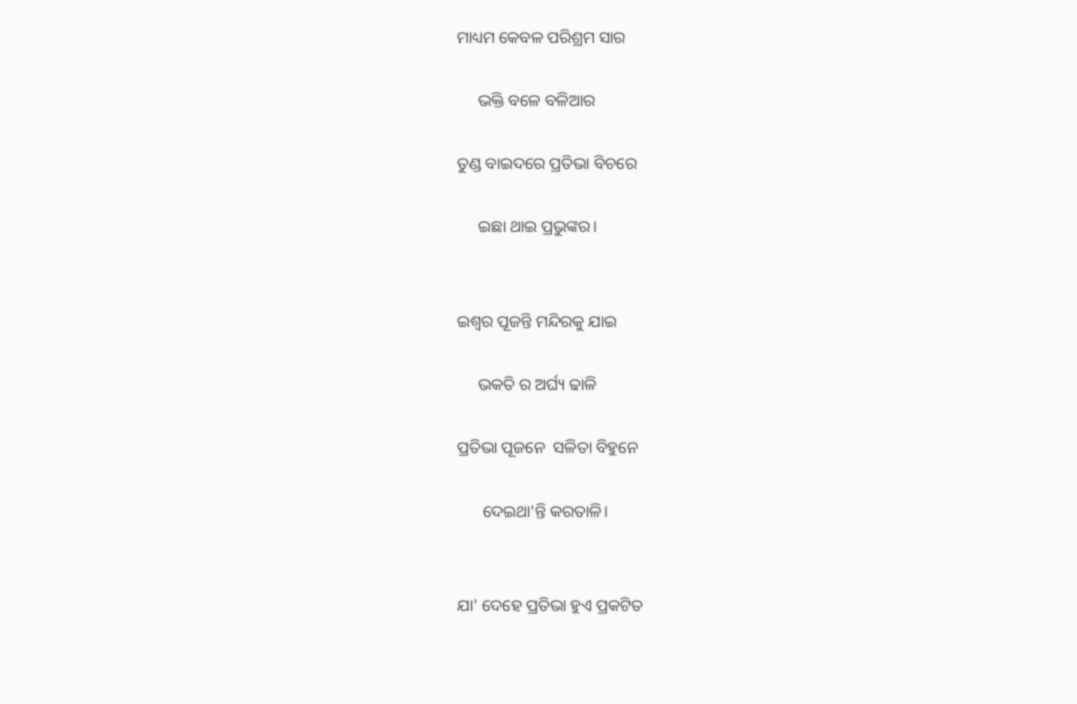ମାଧ୍ୟମ କେବଳ ପରିଶ୍ରମ ସାର

     ଭକ୍ତି ବଳେ ବଳିଆର

ତୁଣ୍ଡ ବାଇଦରେ ପ୍ରତିଭା ବିଚରେ

     ଇଛା ଥାଇ ପ୍ରଭୁଙ୍କର।


ଇଶ୍ଵର ପୂଜନ୍ତି ମନ୍ଦିରକୁ ଯାଇ

     ଭକତି ର ଅର୍ଘ୍ୟ ଢାଳି

ପ୍ରତିଭା ପୂଜନେ  ସଳିତା ବିହୁନେ

      ଦେଇଥା'ନ୍ତି କରତାଳି।


ଯା' ଦେହେ ପ୍ରତିଭା ହୁଏ ପ୍ରକଟିତ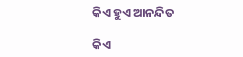କିଏ ହୁଏ ଆନନ୍ଦିତ

କିଏ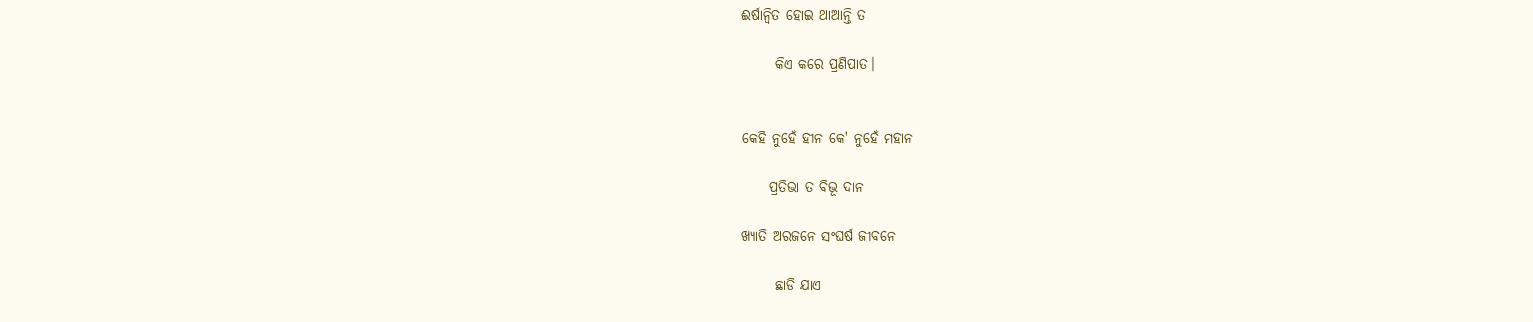ଈର୍ଷାନ୍ବିତ ହୋଇ ଥାଆନ୍ତି ତ

      କିଏ କରେ ପ୍ରଣିପାତ।


କେହି ନୁହେଁ ହୀନ କେ' ନୁହେଁ ମହାନ

     ପ୍ରତିଭା ତ ବିଭୂ ଦାନ

ଖ୍ୟାତି ଅରଜନେ ସଂଘର୍ଷ ଜୀବନେ

      ଛାଡି ଯାଏ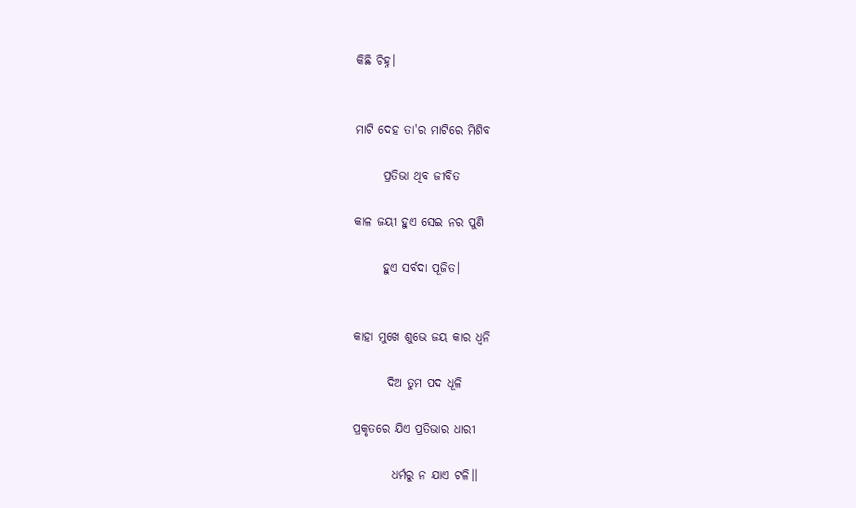କିଛି ଚିହ୍ନ।


ମାଟି ଦେହ ତା'ର ମାଟିରେ ମିଶିବ

      ପ୍ରତିଭା ଥିବ ଜୀବିତ

କାଳ ଜୟୀ ହୁଏ ସେଇ ନର ପୁଣି

      ହୁଏ ସର୍ବଦା ପୂଜିତ।


କାହା ମୁଖେ ଶୁଭେ ଜୟ କାର ଧ୍ୱନି

       ଦିଅ ତୁମ ପଦ ଧୂଳି

ପ୍ରକୃତରେ ଯିଏ ପ୍ରତିଭାର ଧାରୀ

        ଧର୍ମରୁ ନ ଯାଏ ଟଳି।।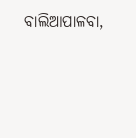ବାଲିଆପାଳବା,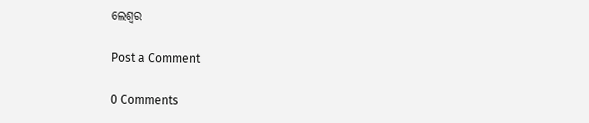ଲେଶ୍ୱର

Post a Comment

0 Comments